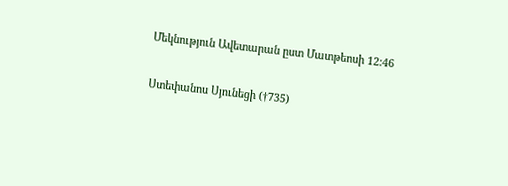Մեկնություն Ավետարան ըստ Մատթեոսի 12:46

Ստեփանոս Սյունեցի (†735)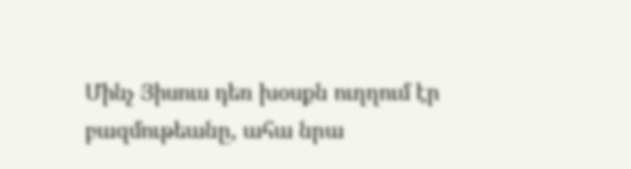Մինչ Յիսուս դեռ խօսքն ուղղում էր բազմութեանը, ահա նրա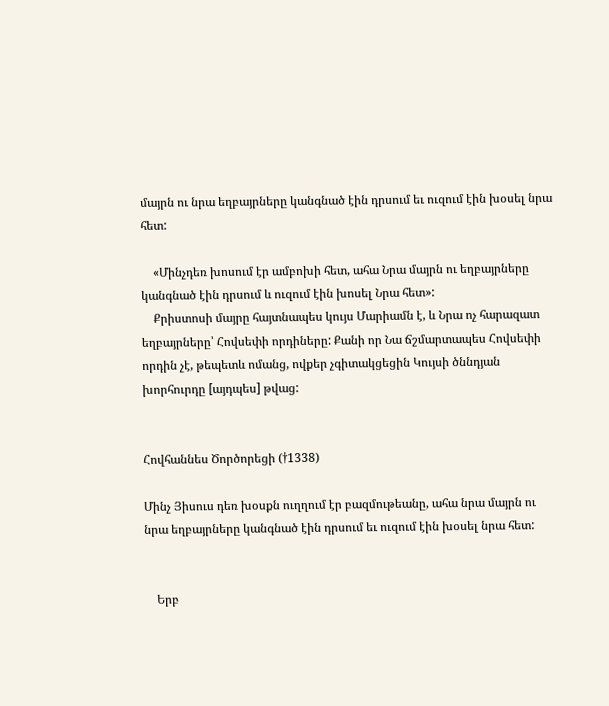մայրն ու նրա եղբայրները կանգնած էին դրսում եւ ուզում էին խօսել նրա հետ:

    «Մինչդեռ խոսում էր ամբոխի հետ, ահա Նրա մայրն ու եղբայրները կանգնած էին դրսում և ուզում էին խոսել Նրա հետ»:
    Քրիստոսի մայրը հայտնապես կույս Մարիամն է, և Նրա ոչ հարազատ եղբայրները՝ Հովսեփի որդիները: Քանի որ Նա ճշմարտապես Հովսեփի որդին չէ, թեպետև ոմանց, ովքեր չգիտակցեցին Կույսի ծննդյան խորհուրդը [այդպես] թվաց:


Հովհաննես Ծործորեցի (†1338)

Մինչ Յիսուս դեռ խօսքն ուղղում էր բազմութեանը, ահա նրա մայրն ու նրա եղբայրները կանգնած էին դրսում եւ ուզում էին խօսել նրա հետ:


    Երբ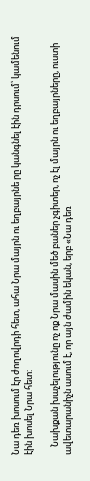Նա դեռ խոսում էր ժողովրդի հետ, ահա Նրա մայրն ու եղբայրնե րը կանգնել էին դրսում՝ կամենում էին խոսել Նրա հետ:

    Նախքան խաչելությունը ոչ ոք Նրա մասին մեծ բաներ չգիտեր, ոչ էլ մայրն ու եղբայրները, ուստի ավետարանիչն ասում է, որ այն ժամին եկան, երբ «Նա դեռ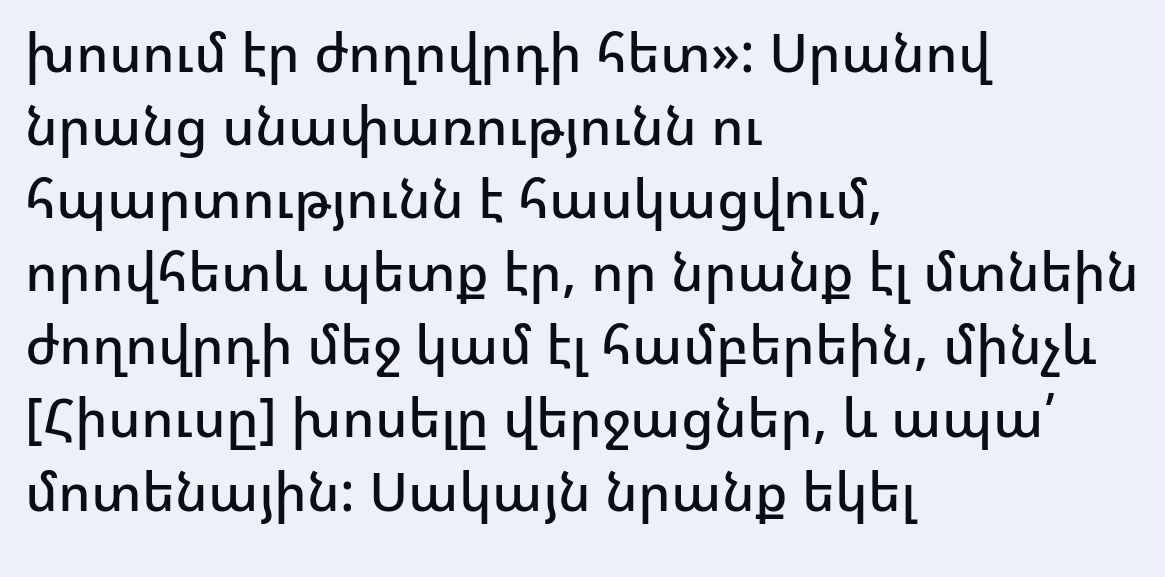խոսում էր ժողովրդի հետ»: Սրանով նրանց սնափառությունն ու հպարտությունն է հասկացվում, որովհետև պետք էր, որ նրանք էլ մտնեին ժողովրդի մեջ կամ էլ համբերեին, մինչև [Հիսուսը] խոսելը վերջացներ, և ապա՛ մոտենային: Սակայն նրանք եկել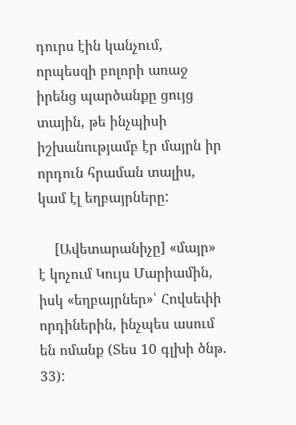դուրս էին կանչում, որպեսզի բոլորի առաջ իրենց պարծանքը ցույց տային, թե ինչպիսի իշխանությամբ էր մայրն իր որդուն հրաման տալիս, կամ էլ եղբայրները:

    [Ավետարանիչը] «մայր» է կոչում Կույս Մարիամին, իսկ «եղբայրներ»՝ Հովսեփի որդիներին, ինչպես ասում են ոմանք (Տես 10 գլխի ծնթ. 33):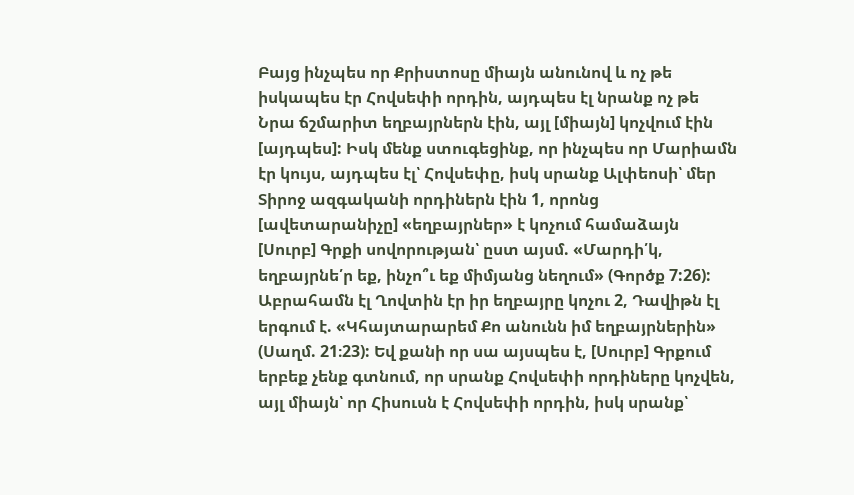Բայց ինչպես որ Քրիստոսը միայն անունով և ոչ թե իսկապես էր Հովսեփի որդին, այդպես էլ նրանք ոչ թե Նրա ճշմարիտ եղբայրներն էին, այլ [միայն] կոչվում էին [այդպես]: Իսկ մենք ստուգեցինք, որ ինչպես որ Մարիամն էր կույս, այդպես էլ՝ Հովսեփը, իսկ սրանք Ալփեոսի՝ մեր Տիրոջ ազգականի որդիներն էին 1, որոնց [ավետարանիչը] «եղբայրներ» է կոչում համաձայն [Սուրբ] Գրքի սովորության՝ ըստ այսմ. «Մարդի՛կ, եղբայրնե՛ր եք, ինչո՞ւ եք միմյանց նեղում» (Գործք 7:26): Աբրահամն էլ Ղովտին էր իր եղբայրը կոչու 2, Դավիթն էլ երգում է. «Կհայտարարեմ Քո անունն իմ եղբայրներին» (Սաղմ. 21։23): Եվ քանի որ սա այսպես է, [Սուրբ] Գրքում երբեք չենք գտնում, որ սրանք Հովսեփի որդիները կոչվեն, այլ միայն՝ որ Հիսուսն է Հովսեփի որդին, իսկ սրանք՝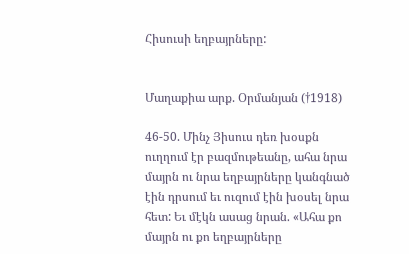Հիսուսի եղբայրները:


Մաղաքիա արք. Օրմանյան (†1918)

46-50. Մինչ Յիսուս դեռ խօսքն ուղղում էր բազմութեանը, ահա նրա մայրն ու նրա եղբայրները կանգնած էին դրսում եւ ուզում էին խօսել նրա հետ: Եւ մէկն ասաց նրան. «Ահա քո մայրն ու քո եղբայրները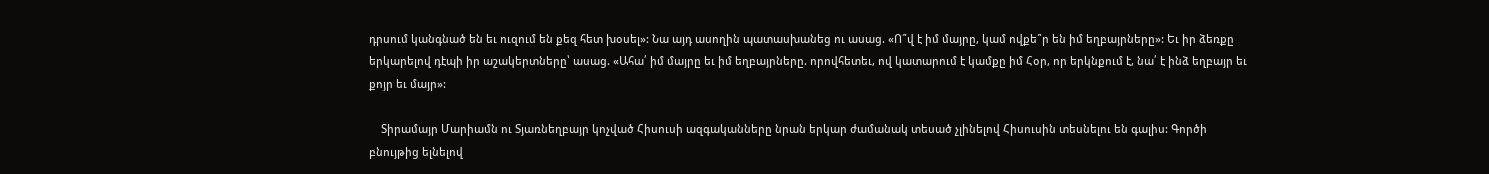դրսում կանգնած են եւ ուզում են քեզ հետ խօսել»: Նա այդ ասողին պատասխանեց ու ասաց. «Ո՞վ է իմ մայրը, կամ ովքե՞ր են իմ եղբայրները»: Եւ իր ձեռքը երկարելով դէպի իր աշակերտները՝ ասաց. «Ահա՛ իմ մայրը եւ իմ եղբայրները. որովհետեւ, ով կատարում է կամքը իմ Հօր, որ երկնքում է, նա՛ է ինձ եղբայր եւ քոյր եւ մայր»:

    Տիրամայր Մարիամն ու Տյառնեղբայր կոչված Հիսուսի ազգականները նրան երկար ժամանակ տեսած չլինելով Հիսուսին տեսնելու են գալիս: Գործի բնույթից ելնելով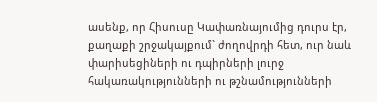ասենք, որ Հիսուսը Կափառնայումից դուրս էր, քաղաքի շրջակայքում` ժողովրդի հետ, ուր նաև փարիսեցիների ու դպիրների լուրջ հակառակությունների ու թշնամությունների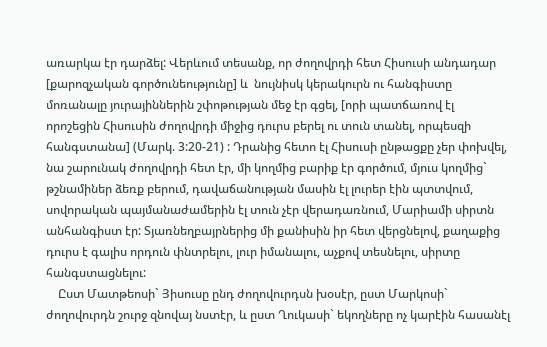առարկա էր դարձել: Վերևում տեսանք, որ ժողովրդի հետ Հիսուսի անդադար [քարոզչական գործունեությունը] և  նույնիսկ կերակուրն ու հանգիստը մոռանալը յուրայիններին շփոթության մեջ էր գցել, [որի պատճառով էլ որոշեցին Հիսուսին ժողովրդի միջից դուրս բերել ու տուն տանել, որպեսզի հանգստանա] (Մարկ. 3:20-21) : Դրանից հետո էլ Հիսուսի ընթացքը չեր փոխվել, նա շարունակ ժողովրդի հետ էր, մի կողմից բարիք էր գործում, մյուս կողմից` թշնամիներ ձեռք բերում, դավաճանության մասին էլ լուրեր էին պտտվում, սովորական պայմանաժամերին էլ տուն չէր վերադառնում, Մարիամի սիրտն անհանգիստ էր: Տյառնեղբայրներից մի քանիսին իր հետ վերցնելով, քաղաքից դուրս է գալիս որդուն փնտրելու, լուր իմանալու, աչքով տեսնելու, սիրտը հանգստացնելու:
    Ըստ Մատթեոսի` Յիսուսը ընդ ժողովուրդսն խօսէր, ըստ Մարկոսի` ժողովուրդն շուրջ զնովայ նստէր, և ըստ Ղուկասի` եկողները ոչ կարէին հասանէլ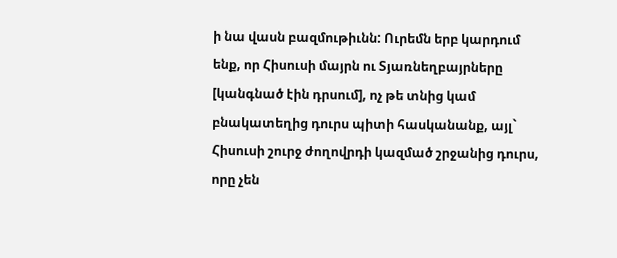ի նա վասն բազմութիւնն: Ուրեմն երբ կարդում ենք, որ Հիսուսի մայրն ու Տյառնեղբայրները [կանգնած էին դրսում], ոչ թե տնից կամ բնակատեղից դուրս պիտի հասկանանք, այլ` Հիսուսի շուրջ ժողովրդի կազմած շրջանից դուրս, որը չեն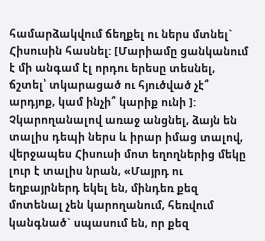համարձակվում ճեղքել ու ներս մտնել` Հիսուսին հասնել: [Մարիամը ցանկանում է մի անգամ էլ որդու երեսը տեսնել, ճշտել՝ տկարացած ու հյուծված չէ՞ արդյոք, կամ ինչի՞ կարիք ունի ]: Չկարողանալով առաջ անցնել, ձայն են տալիս դեպի ներս և իրար իմաց տալով, վերջապես Հիսուսի մոտ եղողներից մեկը լուր է տալիս նրան, «Մայրդ ու եղբայրներդ եկել են, մինդեռ քեզ մոտենալ չեն կարողանում, հեռվում կանգնած` սպասում են, որ քեզ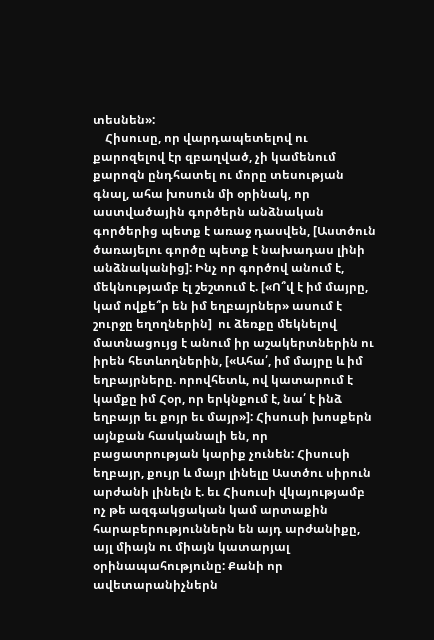տեսնեն»:
    Հիսուսը, որ վարդապետելով ու քարոզելով էր զբաղված, չի կամենում քարոզն ընդհատել ու մորը տեսության գնալ, ահա խոսուն մի օրինակ, որ աստվածային գործերն անձնական գործերից պետք է առաջ դասվեն, [Աստծուն ծառայելու գործը պետք է նախադաս լինի անձնականից]: Ինչ որ գործով անում է, մեկնությամբ էլ շեշտում է. [«Ո՞վ է իմ մայրը, կամ ովքե՞ր են իմ եղբայրներ» ասում է շուրջը եղողներին]  ու ձեռքը մեկնելով մատնացույց է անում իր աշակերտներին ու իրեն հետևողներին, [«Ահա՛, իմ մայրը և իմ եղբայրները. որովհետև, ով կատարում է կամքը իմ Հօր, որ երկնքում է, նա՛ է ինձ եղբայր եւ քոյր եւ մայր»]: Հիսուսի խոսքերն այնքան հասկանալի են, որ բացատրության կարիք չունեն: Հիսուսի եղբայր, քույր և մայր լինելը Աստծու սիրուն արժանի լինելն է. եւ Հիսուսի վկայությամբ ոչ թե ազգակցական կամ արտաքին հարաբերություններն են այդ արժանիքը, այլ միայն ու միայն կատարյալ օրինապահությունը: Քանի որ ավետարանիչներն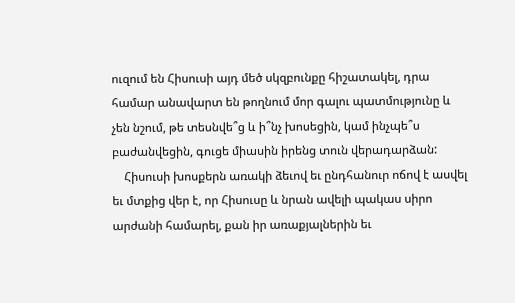ուզում են Հիսուսի այդ մեծ սկզբունքը հիշատակել, դրա համար անավարտ են թողնում մոր գալու պատմությունը և չեն նշում, թե տեսնվե՞ց և ի՞նչ խոսեցին, կամ ինչպե՞ս բաժանվեցին, գուցե միասին իրենց տուն վերադարձան:
    Հիսուսի խոսքերն առակի ձեւով եւ ընդհանուր ոճով է ասվել եւ մտքից վեր է, որ Հիսուսը և նրան ավելի պակաս սիրո արժանի համարել, քան իր առաքյալներին եւ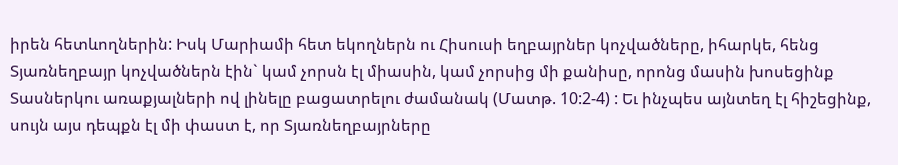իրեն հետևողներին: Իսկ Մարիամի հետ եկողներն ու Հիսուսի եղբայրներ կոչվածները, իհարկե, հենց  Տյառնեղբայր կոչվածներն էին` կամ չորսն էլ միասին, կամ չորսից մի քանիսը, որոնց մասին խոսեցինք Տասներկու առաքյալների ով լինելը բացատրելու ժամանակ (Մատթ. 10:2-4) : Եւ ինչպես այնտեղ էլ հիշեցինք, սույն այս դեպքն էլ մի փաստ է, որ Տյառնեղբայրները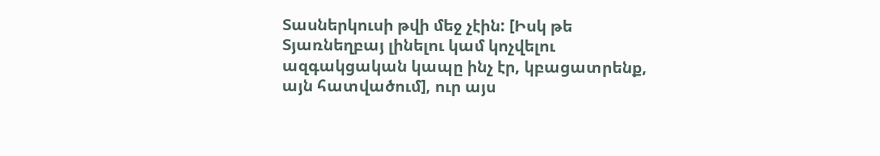Տասներկուսի թվի մեջ չէին: [Իսկ թե Տյառնեղբայ լինելու կամ կոչվելու ազգակցական կապը ինչ էր, կբացատրենք,  այն հատվածում], ուր այս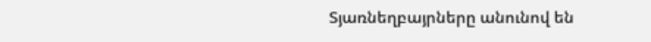Տյառնեղբայրները անունով են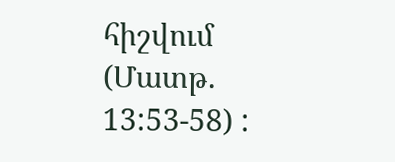հիշվում (Մատթ. 13:53-58) :